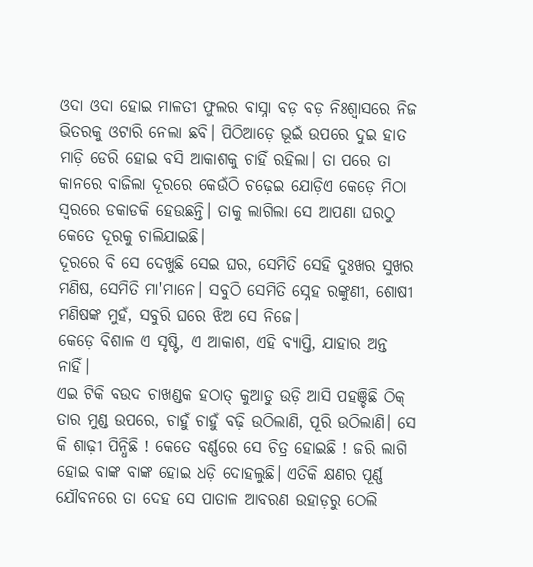ଓଦା ଓଦା ହୋଇ ମାଳତୀ ଫୁଲର ବାସ୍ନା ବଡ଼ ବଡ଼ ନିଃଶ୍ଵାସରେ ନିଜ ଭିତରକୁ ଓଟାରି ନେଲା ଛବି। ପିଠିଆଡ଼େ ଭୂଇଁ ଉପରେ ଦୁଇ ହାତ ମାଡ଼ି ଡେରି ହୋଇ ବସି ଆକାଶକୁ ଚାହିଁ ରହିଲା। ତା ପରେ ତା କାନରେ ବାଜିଲା ଦୂରରେ କେଉଁଠି ଚଢ଼େଇ ଯୋଡ଼ିଏ କେଡ଼େ ମିଠା ସ୍ୱରରେ ଡକାଡକି ହେଉଛନ୍ତି। ତାକୁ ଲାଗିଲା ସେ ଆପଣା ଘରଠୁ କେତେ ଦୂରକୁ ଚାଲିଯାଇଛି।
ଦୂରରେ ବି ସେ ଦେଖୁଛି ସେଇ ଘର, ସେମିତି ସେହି ଦୁଃଖର ସୁଖର ମଣିଷ, ସେମିତି ମା'ମାନେ। ସବୁଠି ସେମିତି ସ୍ନେହ ରଙ୍କୁଣୀ, ଶୋଷୀ ମଣିଷଙ୍କ ମୁହଁ, ସବୁରି ଘରେ ଝିଅ ସେ ନିଜେ।
କେଡ଼େ ବିଶାଳ ଏ ସୃଷ୍ଟି, ଏ ଆକାଶ, ଏହି ବ୍ୟାପ୍ତି, ଯାହାର ଅନ୍ତ ନାହିଁ।
ଏଇ ଟିକି ବଉଦ ଚାଖଣ୍ଡକ ହଠାତ୍ କୁଆଡୁ ଉଡ଼ି ଆସି ପହଞ୍ଚିଛି ଠିକ୍ ତାର ମୁଣ୍ଡ ଉପରେ, ଚାହୁଁ ଚାହୁଁ ବଢ଼ି ଉଠିଲାଣି, ପୂରି ଉଠିଲାଣି। ସେ କି ଶାଢ଼ୀ ପିନ୍ଧିଛି ! କେତେ ବର୍ଣ୍ଣରେ ସେ ଚିତ୍ର ହୋଇଛି ! ଜରି ଲାଗି ହୋଇ ବାଙ୍କ ବାଙ୍କ ହୋଇ ଧଡ଼ି ଦୋହଲୁଛି। ଏତିକି କ୍ଷଣର ପୂର୍ଣ୍ଣ ଯୌବନରେ ତା ଦେହ ସେ ପାତାଳ ଆବରଣ ଉହାଡ଼ରୁ ଠେଲି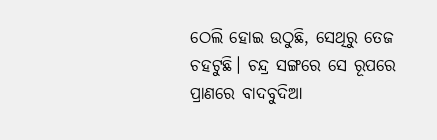ଠେଲି ହୋଇ ଉଠୁଛି, ସେଥିରୁ ତେଜ ଚହଟୁଛି। ଚନ୍ଦ୍ର ସଙ୍ଗରେ ସେ ରୂପରେ ପ୍ରାଣରେ ବାଦବୁଦିଆ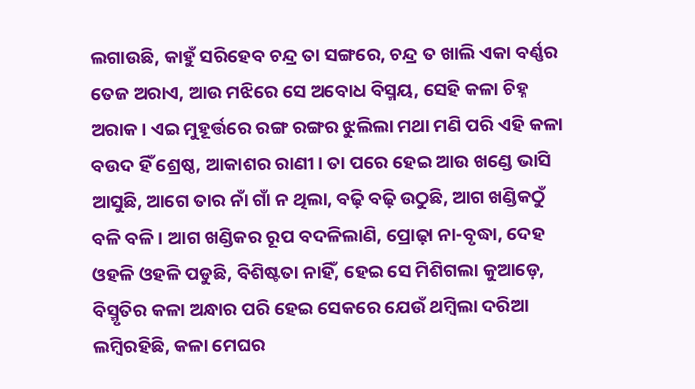ଲଗାଉଛି, କାହୁଁ ସରିହେବ ଚନ୍ଦ୍ର ତା ସଙ୍ଗରେ, ଚନ୍ଦ୍ର ତ ଖାଲି ଏକା ବର୍ଣ୍ଣର ତେଜ ଅରାଏ, ଆଉ ମଝିରେ ସେ ଅବୋଧ ବିସ୍ମୟ, ସେହି କଳା ଚିହ୍ନ ଅରାକ। ଏଇ ମୁହୂର୍ତ୍ତରେ ରଙ୍ଗ ରଙ୍ଗର ଝୁଲିଲା ମଥା ମଣି ପରି ଏହି କଳା ବଉଦ ହିଁ ଶ୍ରେଷ୍ଠ, ଆକାଶର ରାଣୀ। ତା ପରେ ହେଇ ଆଉ ଖଣ୍ଡେ ଭାସି ଆସୁଛି, ଆଗେ ତାର ନାଁ ଗାଁ ନ ଥିଲା, ବଢ଼ି ବଢ଼ି ଉଠୁଛି, ଆଗ ଖଣ୍ଡିକଠୁଁ ବଳି ବଳି। ଆଗ ଖଣ୍ଡିକର ରୂପ ବଦଳିଲାଣି, ପ୍ରୋଢ଼ା ନା-ବୃଦ୍ଧା, ଦେହ ଓହଳି ଓହଳି ପଡୁଛି, ବିଶିଷ୍ଟତା ନାହିଁ, ହେଇ ସେ ମିଶିଗଲା କୁଆଡ଼େ, ବିସ୍ମୃତିର କଳା ଅନ୍ଧାର ପରି ହେଇ ସେକରେ ଯେଉଁ ଥମ୍ବିଲା ଦରିଆ ଲମ୍ବିରହିଛି, କଳା ମେଘର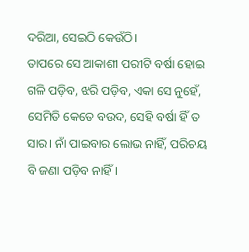ଦରିଆ, ସେଇଠି କେଉଁଠି।
ତାପରେ ସେ ଆକାଶୀ ପରୀଟି ବର୍ଷା ହୋଇ ଗଳି ପଡ଼ିବ, ଝରି ପଡ଼ିବ, ଏକା ସେ ନୁହେଁ, ସେମିତି କେତେ ବଉଦ, ସେହି ବର୍ଷା ହିଁ ତ ସାର। ନାଁ ପାଇବାର ଲୋଭ ନାହିଁ, ପରିଚୟ ବି ଜଣା ପଡ଼ିବ ନାହିଁ।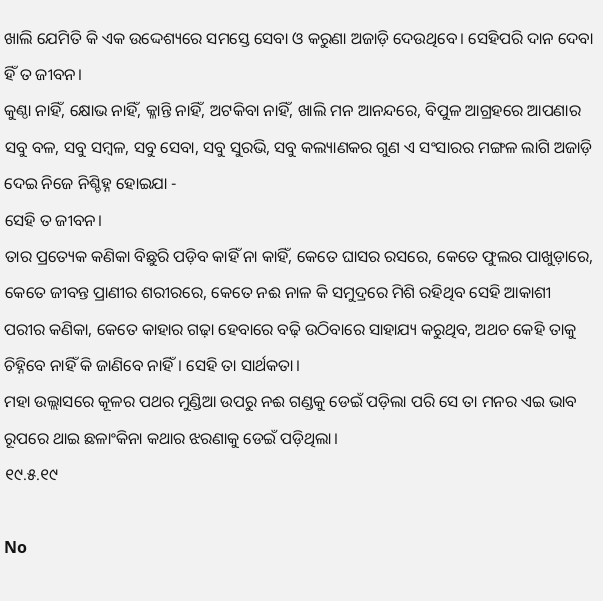ଖାଲି ଯେମିତି କି ଏକ ଉଦ୍ଦେଶ୍ୟରେ ସମସ୍ତେ ସେବା ଓ କରୁଣା ଅଜାଡ଼ି ଦେଉଥିବେ। ସେହିପରି ଦାନ ଦେବା ହିଁ ତ ଜୀବନ।
କୁଣ୍ଠା ନାହିଁ, କ୍ଷୋଭ ନାହିଁ, କ୍ଳାନ୍ତି ନାହିଁ, ଅଟକିବା ନାହିଁ, ଖାଲି ମନ ଆନନ୍ଦରେ, ବିପୁଳ ଆଗ୍ରହରେ ଆପଣାର ସବୁ ବଳ, ସବୁ ସମ୍ବଳ, ସବୁ ସେବା, ସବୁ ସୁରଭି, ସବୁ କଲ୍ୟାଣକର ଗୁଣ ଏ ସଂସାରର ମଙ୍ଗଳ ଲାଗି ଅଜାଡ଼ି ଦେଇ ନିଜେ ନିଶ୍ଚିହ୍ନ ହୋଇଯା -
ସେହି ତ ଜୀବନ।
ତାର ପ୍ରତ୍ୟେକ କଣିକା ବିଛୁରି ପଡ଼ିବ କାହିଁ ନା କାହିଁ, କେତେ ଘାସର ରସରେ, କେତେ ଫୁଲର ପାଖୁଡ଼ାରେ, କେତେ ଜୀବନ୍ତ ପ୍ରାଣୀର ଶରୀରରେ, କେତେ ନଈ ନାଳ କି ସମୁଦ୍ରରେ ମିଶି ରହିଥିବ ସେହି ଆକାଶୀ ପରୀର କଣିକା, କେତେ କାହାର ଗଢ଼ା ହେବାରେ ବଢ଼ି ଉଠିବାରେ ସାହାଯ୍ୟ କରୁଥିବ, ଅଥଚ କେହି ତାକୁ ଚିହ୍ନିବେ ନାହିଁ କି ଜାଣିବେ ନାହିଁ। ସେହି ତା ସାର୍ଥକତା।
ମହା ଉଲ୍ଲାସରେ କୂଳର ପଥର ମୁଣ୍ଡିଆ ଉପରୁ ନଈ ଗଣ୍ଡକୁ ଡେଇଁ ପଡ଼ିଲା ପରି ସେ ତା ମନର ଏଇ ଭାବ ରୂପରେ ଥାଇ ଛଳାଂକିନା କଥାର ଝରଣାକୁ ଡେଇଁ ପଡ଼ିଥିଲା।
୧୯.୫.୧୯

No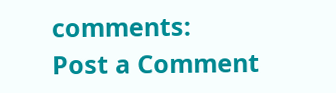comments:
Post a Comment